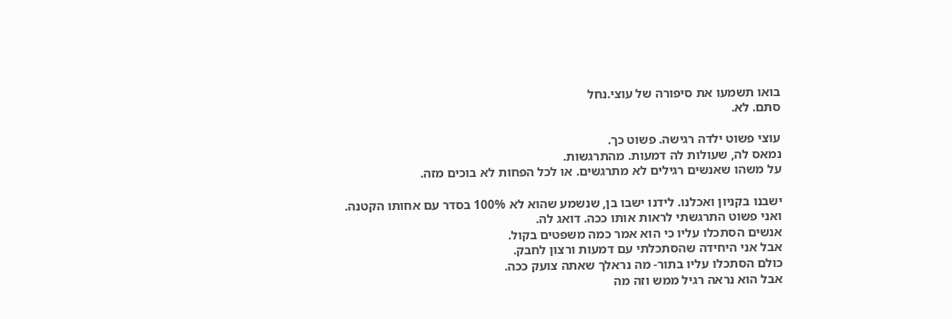בואו תשמעו את סיפורה של עוצי.נחל
סתם. לא.

עוצי פשוט ילדה רגישה. פשוט כך.
נמאס לה, שעולות לה דמעות. מהתרגשות.
על משהו שאנשים רגילים לא מתרגשים. או לכל הפחות לא בוכים מזה.

ישבנו בקניון ואכלנו. לידנו ישבו בן, שנשמע שהוא לא 100% בסדר עם אחותו הקטנה.
ואני פשוט התרגשתי לראות אותו ככה. דואג לה.
אנשים הסתכלו עליו כי הוא אמר כמה משפטים בקול.
אבל אני היחידה שהסתכלתי עם דמעות ורצון לחבק.
כולם הסתכלו עליו בתור- מה נראלך שאתה צועק ככה.
אבל הוא נראה רגיל ממש וזה מה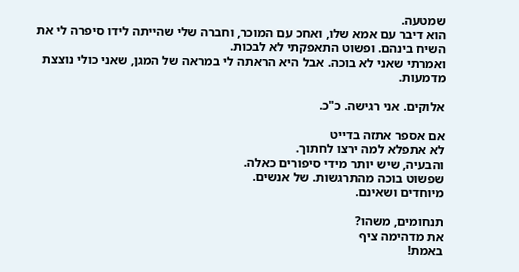שמטעה.
הוא דיבר עם אמא שלו, ואחכ עם המוכר, וחברה שלי שהייתה לידו סיפרה לי את השיח בינהם. ופשוט התאפקתי לא לבכות.
ואמרתי שאני לא בוכה. אבל היא הראתה לי במראה של המגן, שאני כולי נוצצת מדמעות.

אלוקים. אני רגישה. כ"כ.

אם אספר אתזה בדייט
לא אתפלא למה ירצו לחתוך.
והבעיה, שיש יותר מידי סיפורים כאלה.
שפשוט בוכה מהתרגשות. של אנשים.
מיוחדים ושאינם.

תנחומים, משהו?
את מדהימה ציף
באמת!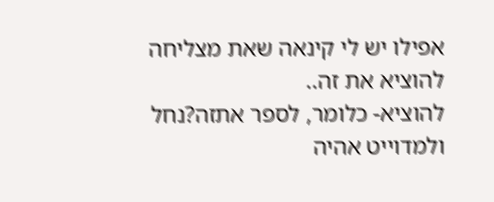אפילו יש לי קינאה שאת מצליחה להוציא את זה..
להוציא- כלומר, לספר אתזה?נחל
ולמדוייט אהיה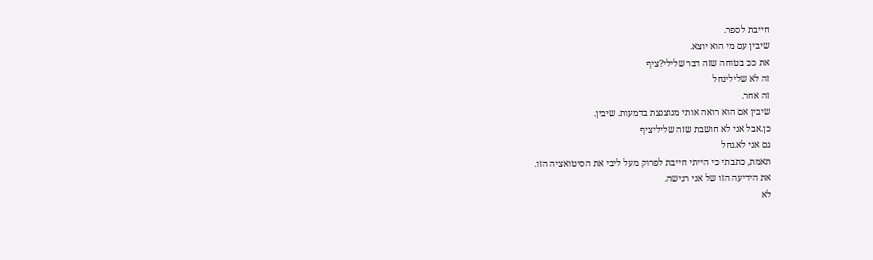חייבת לספר.
שיבין עם מי הוא יוצא.
את ככ בטוחה שזה דבר שלילי?ציף
זה לא שלילינחל
זה אחר.
שיבין אם הוא רואה אותי מנוצנצת בדמעות. שיבין.
כן.אבל אני לא חושבת שזה שליליציף
גם אני לא.נחל
תאמת, כתבתי כי הייתי חייבת לפרוק מעל ליבי את הסיטואציה הזו.
את הידיעה הזו של אני רגישה.
לא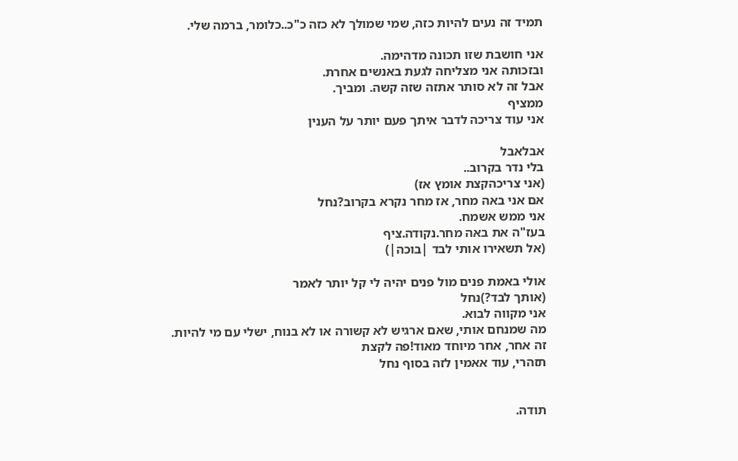תמיד זה נעים להיות כזה, שמי שמולך לא כזה כ"כ..כלומר, ברמה שלי.

אני חושבת שזו תכונה מדהימה.
ובזכותה אני מצליחה לגעת באנשים אחרת.
אבל זה לא סותר אתזה שזה קשה. ומביך.
ממציף
אני עוד צריכה לדבר איתך פעם יותר על הענין

אבלאבל
בלי נדר בקרוב..
(אני צריכהקצת אומץ אז)
אם אני באה מחר, אז מחר נקרא בקרוב?נחל
אני ממש אשמח.
בעז"ה את באה מחר.נקודה.ציף
(אל תשאירו אותי לבד |בוכה|)

אולי באמת פנים מול פנים יהיה לי קל יותר לאמר
(אותך לבד?)נחל
אני מקווה לבוא.
מה שמנחם אותי, שאם ארגיש לא קשורה או לא בנוח, ישלי עם מי להיות.
זה אחר, אחר מיוחד מאוד!פה לקצת
תזהרי, עוד אאמין לזה בסוף נחל


תודה.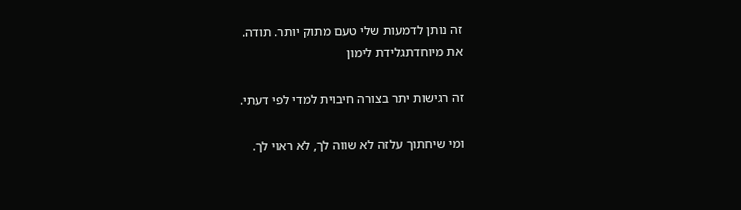זה נותן לדמעות שלי טעם מתוק יותר. תודה.
את מיוחדתגלידת לימון

זה רגישות יתר בצורה חיבוית למדי לפי דעתי.

ומי שיחתוך עלזה לא שווה לך, לא ראוי לך.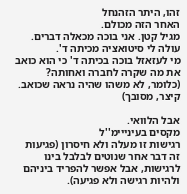זהו, היתר הזהנחל
האחר הזה מכולם.
מגיל קטן. אני בוכה מכאלה דברים.
עולה לי סיטואציה מכיתה ד'.
מי לעזאזל בוכה בכיתה ד' כי הוא כואב את מה שקרה לחברה ואחותה? (כלומר, לא משהו שהיה נראה שכואב. קיצר, מסובך)

אבל הלוואי.
מקסים בעינייימ''ל
רגישות זו מעלה ולא חיסרון (פגיעות זה דבר אחר שנוטים לבלבל בינו לרגישות, אבל אפשר להפריד ביניהם ולהיות רגישה ולא פגיעה).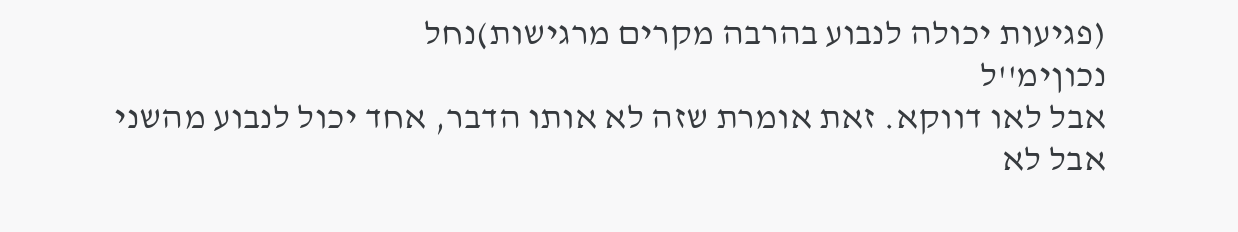(פגיעות יכולה לנבוע בהרבה מקרים מרגישות)נחל
נכוןימ''ל
אבל לאו דווקא. זאת אומרת שזה לא אותו הדבר, אחד יכול לנבוע מהשני אבל לא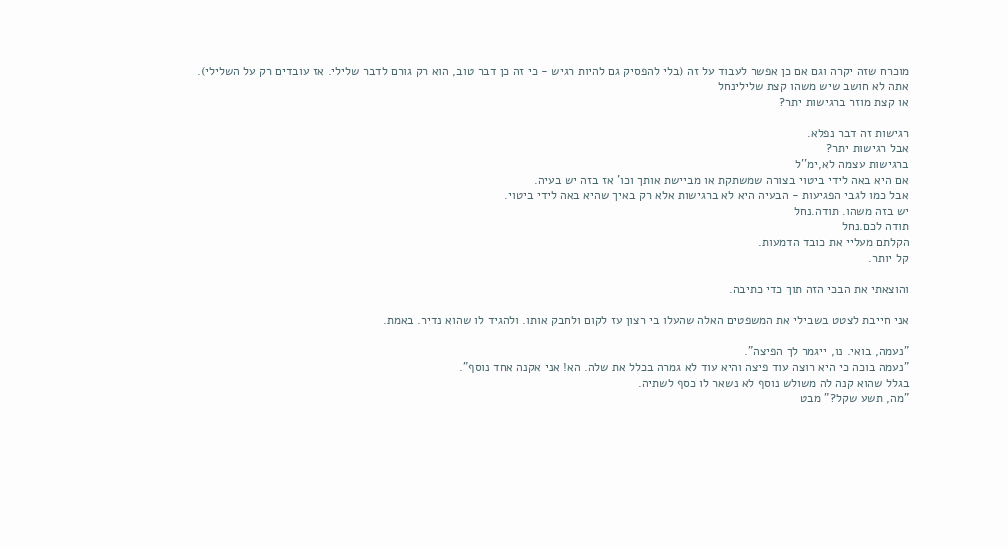מוכרח שזה יקרה וגם אם כן אפשר לעבוד על זה (בלי להפסיק גם להיות רגיש - כי זה כן דבר טוב, הוא רק גורם לדבר שלילי. אז עובדים רק על השלילי).
אתה לא חושב שיש משהו קצת שלילינחל
או קצת מוזר ברגישות יתר?

רגישות זה דבר נפלא.
אבל רגישות יתר?
ברגישות עצמה לא,ימ''ל
אם היא באה לידי ביטוי בצורה שמשתקת או מביישת אותך וכו' אז בזה יש בעיה.
אבל כמו לגבי הפגיעות - הבעיה היא לא ברגישות אלא רק באיך שהיא באה לידי ביטוי.
יש בזה משהו. תודה.נחל
תודה לכם.נחל
הקלתם מעליי את כובד הדמעות.
קל יותר.

והוצאתי את הבכי הזה תוך כדי כתיבה.

אני חייבת לצטט בשבילי את המשפטים האלה שהעלו בי רצון עז לקום ולחבק אותו. ולהגיד לו שהוא נדיר. באמת.

"נעמה, בואי. נו, ייגמר לך הפיצה".
"נעמה בוכה כי היא רוצה עוד פיצה והיא עוד לא גמרה בכלל את שלה. הא! אני אקנה אחד נוסף".
בגלל שהוא קנה לה משולש נוסף לא נשאר לו כסף לשתיה.
"מה, תשע שקל?" מבט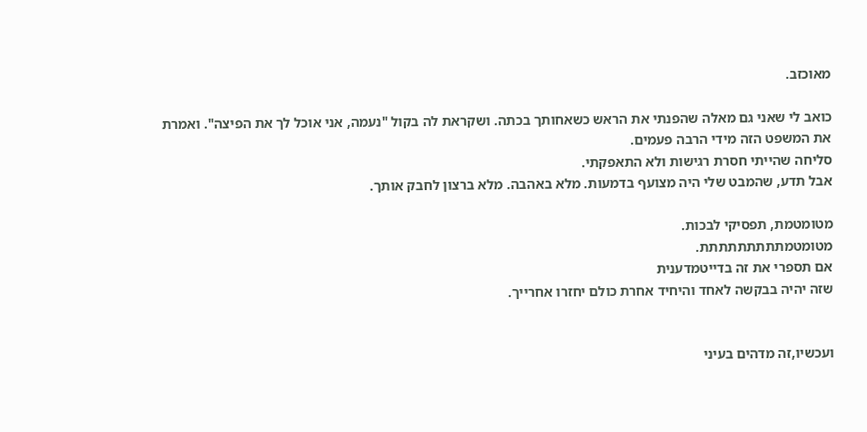מאוכזב.

כואב לי שאני גם מאלה שהפנתי את הראש כשאחותך בכתה. ושקראת לה בקול "נעמה, אני אוכל לך את הפיצה". ואמרת את המשפט הזה מידי הרבה פעמים.
סליחה שהייתי חסרת רגישות ולא התאפקתי.
אבל תדע, שהמבט שלי היה מצועף בדמעות. מלא באהבה. מלא ברצון לחבק אותך.

מטומטמת, תפסיקי לבכות.
מטומטמתתתתתתתתת.
אם תספרי את זה בדייטמדענית
שזה יהיה בבקשה לאחד והיחיד אחרת כולם יחזרו אחרייך.


ועכשיו,זה מדהים בעיני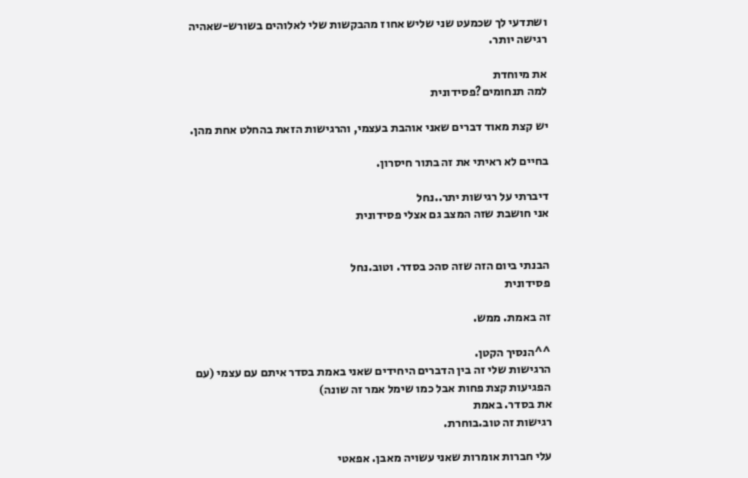ושתדעי לך שכמעט שני שליש אחוז מהבקשות שלי לאלוהים בשורש-שאהיה רגישה יותר.

את מיוחדת
למה תנחומים?פסידונית

יש קצת מאוד דברים שאני אוהבת בעצמי, והרגישות הזאת בהחלט אחת מהן.

בחיים לא ראיתי את זה בתור חיסרון.

דיברתי על רגישות יתר..נחל
אני חושבת שזה המצב גם אצלי פסידונית


הבנתי ביום הזה שזה סהכ בסדר. וטוב.נחל
פסידונית

זה באמת. ממש.

^^הנסיך הקטן.
הרגישות שלי זה בין הדברים היחידים שאני באמת בסדר איתם עם עצמי (עם הפגיעות קצת פחות אבל כמו שימל אמר זה שונה)
את בסדר. באמת
רגישות זה טוב.בוחרת.

עלי חברות אומרות שאני עשויה מאבן. אפאטי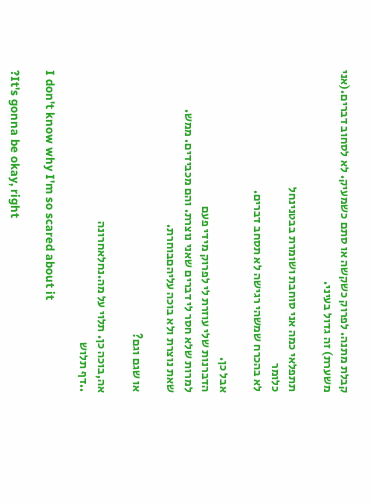קבלת מתנה. לפרוק כשקשה או סתם כשמעיק. לא לסחוב דברים.(אני משערת) זה גדול בעיני.

תתפלאי כמה אני סוחבת ושומרת בבטנינחל
כלומר
לא בהכרח שמשהי רגישה לא תסחב דברים.

אבל כן.
הדברנות שלי עוזרת לי לפרוק מידי פעם
למרות שלא חסר לי דברים שאני נוצרת. והם מכבידים. ממש.
שאת נוצרת ולא בוכה עליהםבוחרת.

או שגם וגם?

אה,בוכה כן. תלוי על מה.נחלאחרונה
..דף תלוש

I don't know why I'm so scared about it

?It's gonna be okay, right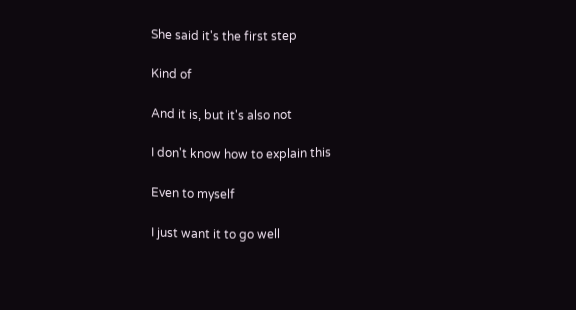She said it's the first step

Kind of

And it is, but it's also not

I don't know how to explain this

Even to myself

I just want it to go well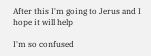After this I'm going to Jerus and I hope it will help

I'm so confused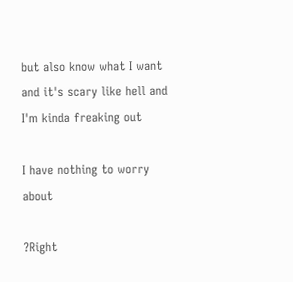but also know what I want and it's scary like hell and I'm kinda freaking out

I have nothing to worry about

?Right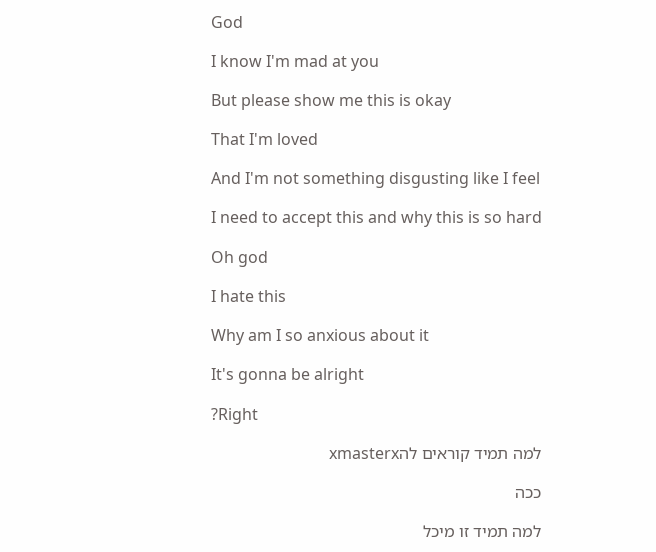God

I know I'm mad at you

But please show me this is okay

That I'm loved

And I'm not something disgusting like I feel

I need to accept this and why this is so hard

Oh god

I hate this

Why am I so anxious about it

It's gonna be alright

?Right

למה תמיד קוראים להxmasterx

ככה

למה תמיד זו מיכל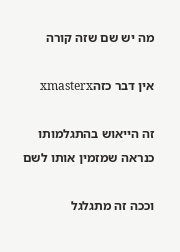מה יש שם שזה קורה

אין דבר כזהxmasterx

זה הייאוש בהתגלמותו כנראה שמזמין אותו לשם

וככה זה מתגלגל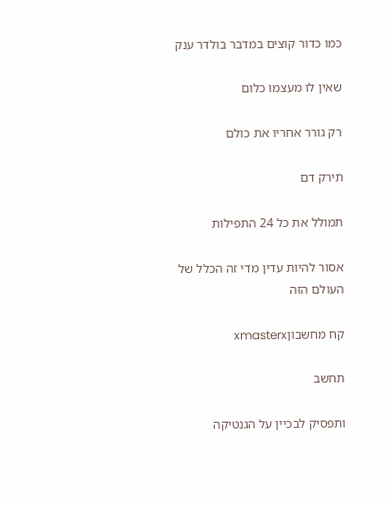כמו כדור קוצים במדבר בולדר ענק

שאין לו מעצמו כלום

רק גורר אחריו את כולם

תירק דם

תמולל את כל 24 התפילות

אסור להיות עדין מדי זה הכלל של העולם הזה

קח מחשבוןxmasterx

תחשב

ותפסיק לבכיין על הגנטיקה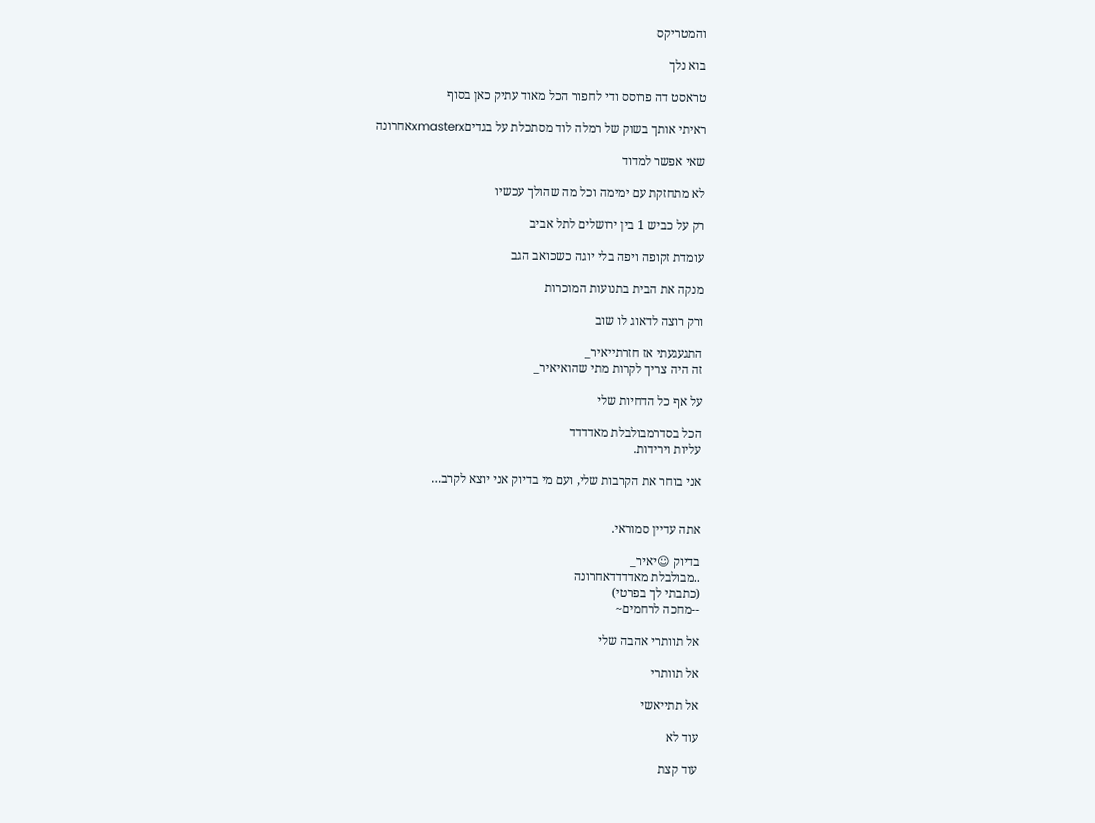והמטריקס

בוא נלך

טראסט דה פרוסס ודי לחפור הכל מאוד עתיק כאן בסוף

ראיתי אותך בשוק של רמלה לוד מסתכלת על בגדיםxmasterxאחרונה

שאי אפשר למדוד

לא מתחזקת עם ימימה וכל מה שהולך עכשיו

רק על כביש 1 בין ירושלים לתל אביב

עומדת זקופה ויפה בלי יוגה כשכואב הגב

מנקה את הבית בתנועות המוכרות

ורק רוצה לדאוג לו שוב

התגעגעתי אז חזרתייאיר_
זה היה צריך לקרות מתי שהואיאיר_

על אף כל הדחיות שלי

הכל בסדרמבולבלת מאדדדד
עליות וירידות.

אני בוחר את הקרבות שלי, ועם מי בדיוק אני יוצא לקרב…


אתה עדיין סמוראי.

בדיוק ☺יאיר_
..מבולבלת מאדדדדאחרונה
(כתבתי לך בפרטי)
--מחכה לרחמים~

אל תוותרי אהבה שלי

אל תוותרי

אל תתייאשי

עוד לא

עוד קצת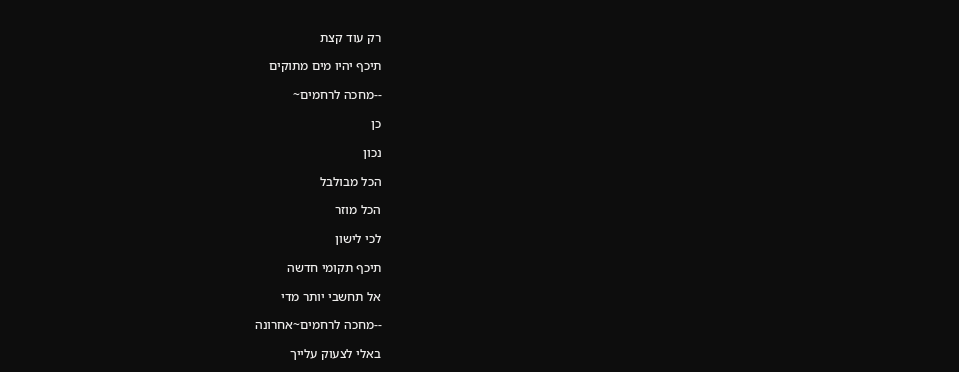רק עוד קצת

תיכף יהיו מים מתוקים

--מחכה לרחמים~

כן

נכון

הכל מבולבל

הכל מוזר

לכי לישון

תיכף תקומי חדשה

אל תחשבי יותר מדי

--מחכה לרחמים~אחרונה

באלי לצעוק עלייך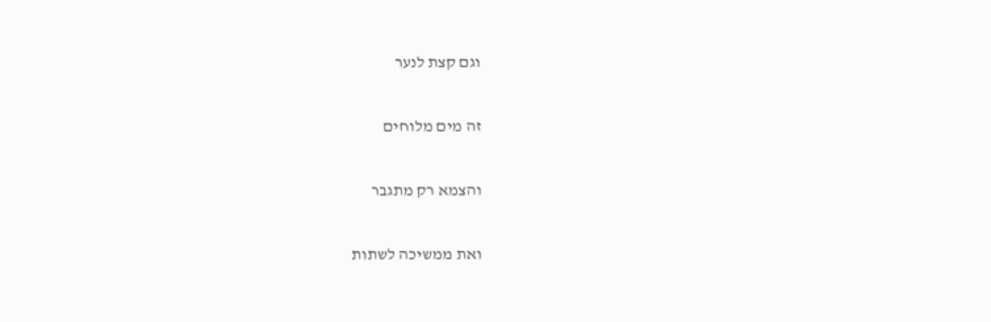וגם קצת לנער

זה מים מלוחים

והצמא רק מתגבר

ואת ממשיכה לשתות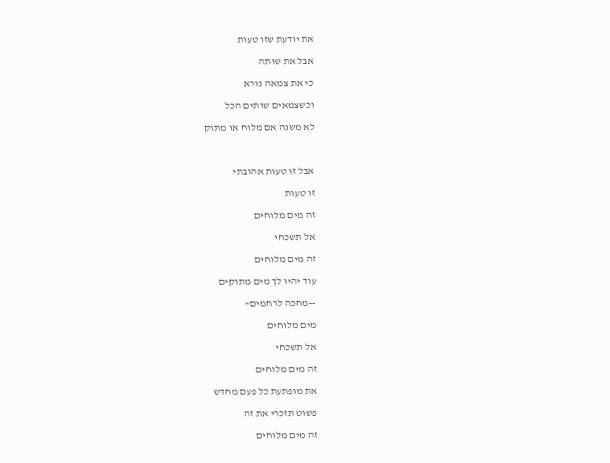את יודעת שזו טעות

אבל את שותה

כי את צמאה נורא

וכשצמאים שותים הכל

לא משנה אם מלוח או מתוק



אבל זו טעות אהובתי

זו טעות

זה מים מלוחים

אל תשכחי

זה מים מלוחים

עוד יהיו לך מים מתוקים

--מחכה לרחמים~

מים מלוחים

אל תשכחי

זה מים מלוחים

את מופתעת כל פעם מחדש

פשוט תזכרי את זה

זה מים מלוחים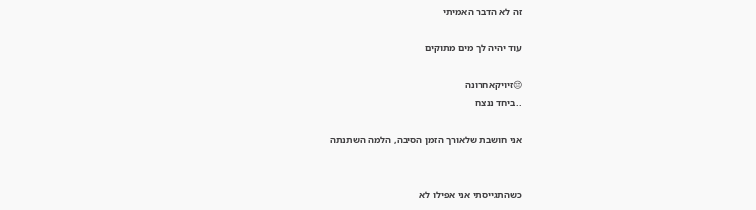זה לא הדבר האמיתי

עוד יהיה לך מים מתוקים

😔זיויקאחרונה
..ביחד ננצח

אני חושבת שלאורך הזמן הסיבה, הלמה השתנתה


כשהתגייסתי אני אפילו לא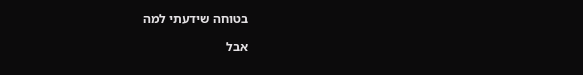בטוחה שידעתי למה

אבל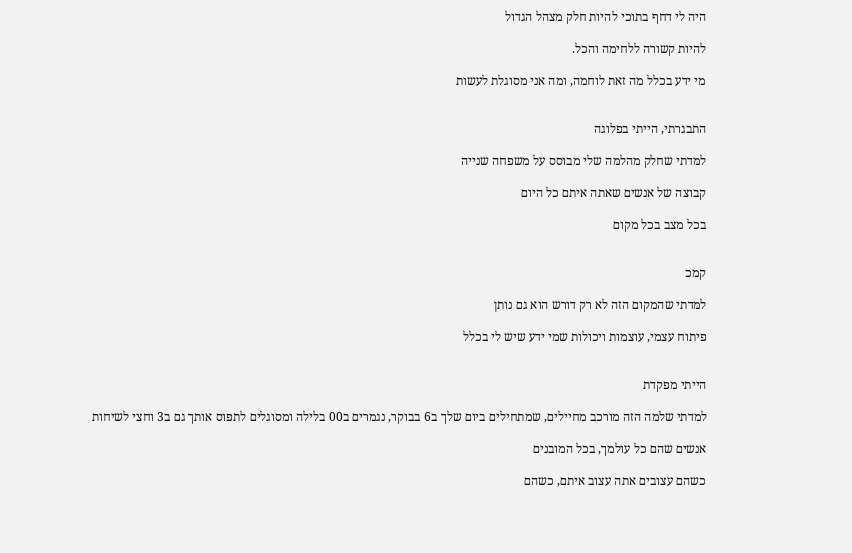היה לי דחף בתוכי להיות חלק מצהל הגדול

להיות קשורה ללחימה והכל.

מי ידע בכלל מה זאת לוחמה, ומה אני מסוגלת לעשות


התבגרתי, הייתי בפלוגה

למדתי שחלק מהלמה שלי מבוסס על משפחה שנייה

קבוצה של אנשים שאתה איתם כל היום

בכל מצב בכל מקום


קמכ

למדתי שהמקום הזה לא רק דורש הוא גם נותן

פיתוח עצמי, עוצמות ויכולות שמי ידע שיש לי בכלל


הייתי מפקדת

למדתי שלמה הזה מורכב מחיילים, שמתחילים ביום שלך ב6 בבוקר, נגמרים ב00 בלילה ומסוגלים לתפוס אותך גם ב3 וחצי לשיחות

אנשים שהם כל עולמך, בכל המובנים

כשהם עצובים אתה עצוב איתם, כשהם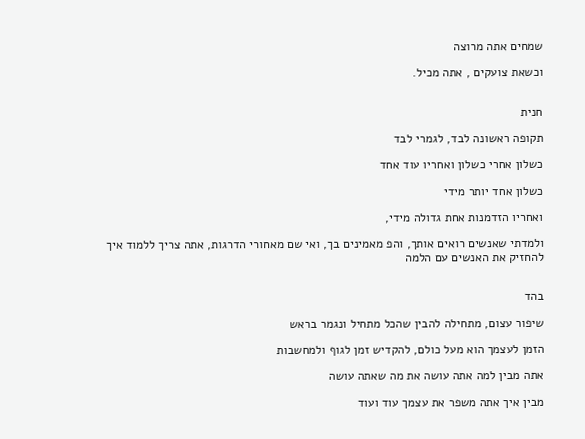שמחים אתה מרוצה

וכשאת צועקים , אתה מכיל.


חנית

תקופה ראשונה לבד, לגמרי לבד

כשלון אחרי כשלון ואחריו עוד אחד

כשלון אחד יותר מידי

ואחריו הזדמנות אחת גדולה מידי,

ולמדתי שאנשים רואים אותך, והפ מאמינים בך, ואי שם מאחורי הדרגות, אתה צריך ללמוד איך להחזיק את האנשים עם הלמה


בהד

שיפור עצום, מתחילה להבין שהכל מתחיל ונגמר בראש

הזמן לעצמך הוא מעל כולם, להקדיש זמן לגוף ולמחשבות

אתה מבין למה אתה עושה את מה שאתה עושה

מבין איך אתה משפר את עצמך עוד ועוד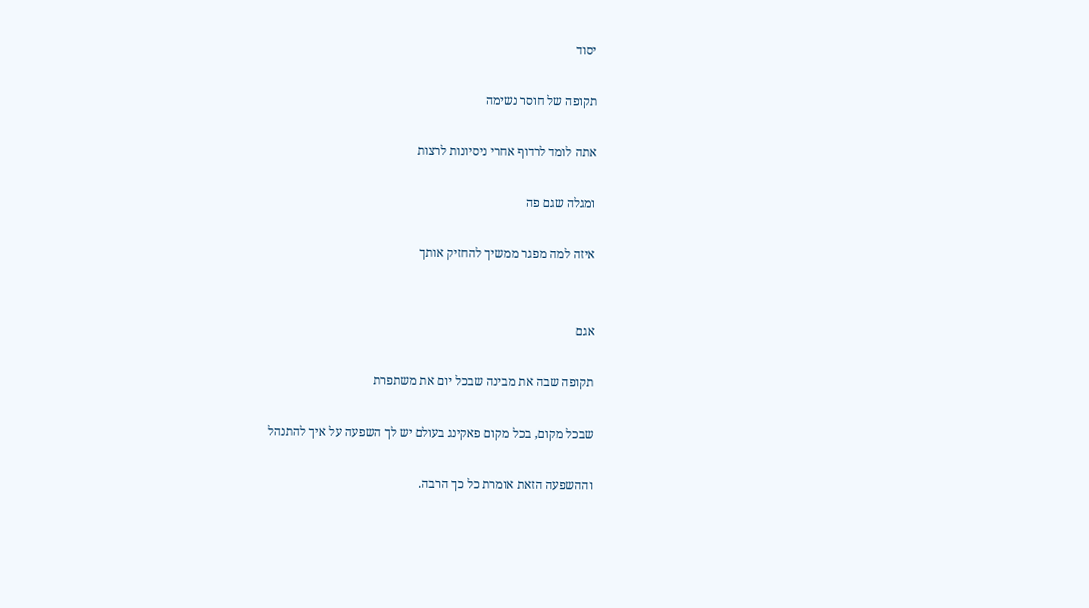יסוד

תקופה של חוסר נשימה

אתה לומד לרדוף אחרי ניסיונות לרצות

ומגלה שגם פה

איזה למה מפגר ממשיך להחזיק אותך


אגם

תקופה שבה את מבינה שבכל יום את משתפרת

שבכל מקום, בכל מקום פאקינג בעולם יש לך השפעה על איך להתנהל

וההשפעה הזאת אומרת כל כך הרבה.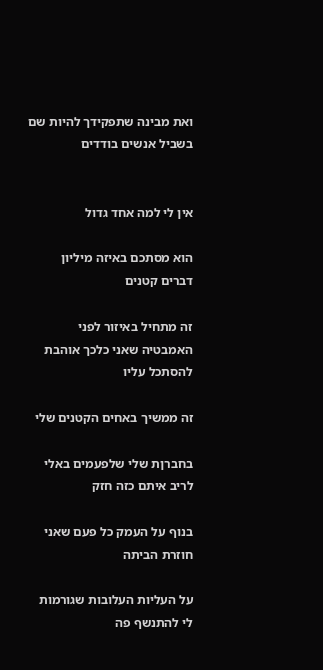ואת מבינה שתפקידך להיות שם בשביל אנשים בודדים


אין לי למה אחד גדול

הוא מסתכם באיזה מיליון דברים קטנים

זה מתחיל באיזור לפני האמבטיה שאני כלכך אוהבת להסתכל עליו

זה ממשיך באחים הקטנים שלי

בחברןת שלי שלפעמים באלי לריב איתם כזה חזק

בנוף על העמק כל פעם שאני חוזרת הביתה

על העליות העלובות שגורמות לי להתנשף פה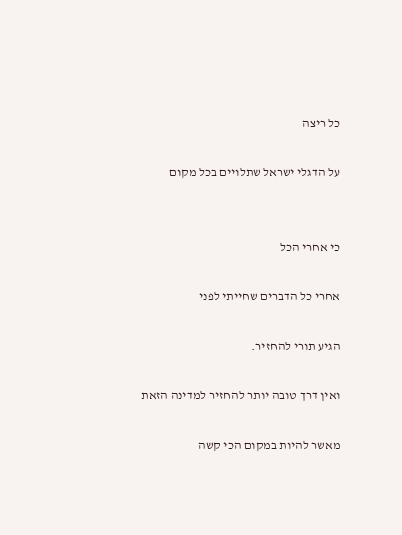כל ריצה

על הדגלי ישראל שתלויים בכל מקום


כי אחרי הכל

אחרי כל הדברים שחייתי לפני

הגיע תורי להחזיר.

ואין דרך טובה יותר להחזיר למדינה הזאת

מאשר להיות במקום הכי קשה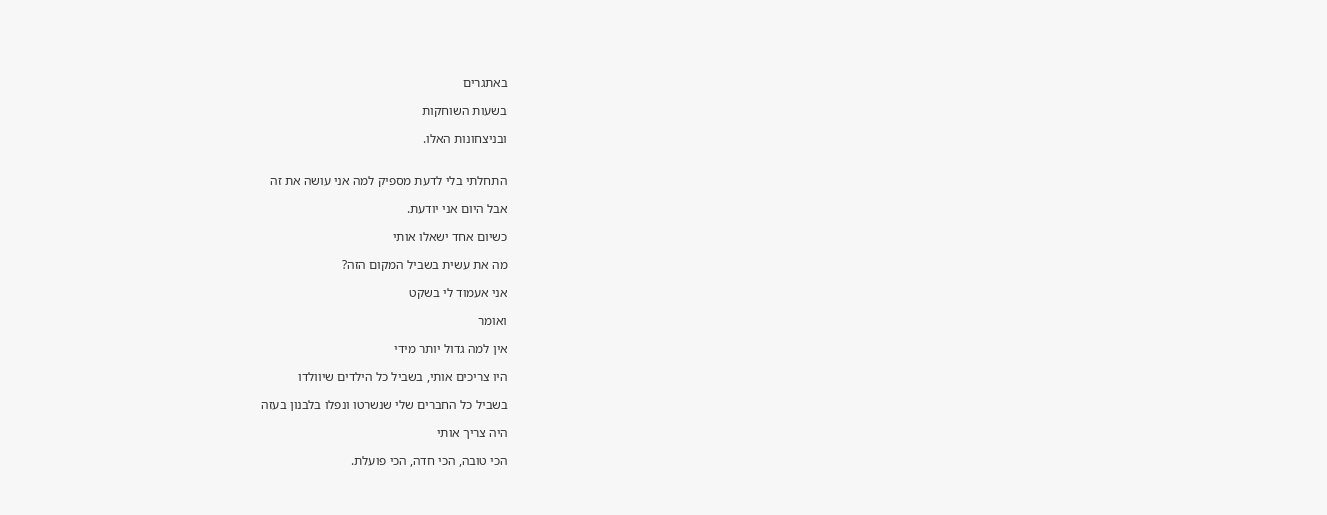באתגרים

בשעות השוחקות

ובניצחונות האלו.


התחלתי בלי לדעת מספיק למה אני עושה את זה

אבל היום אני יודעת.

כשיום אחד ישאלו אותי

מה את עשית בשביל המקום הזה?

אני אעמוד לי בשקט

ואומר

אין למה גדול יותר מידי

היו צריכים אותי, בשביל כל הילדים שיוולדו

בשביל כל החברים שלי שנשרטו ונפלו בלבנון בעזה

היה צריך אותי

הכי טובה, הכי חדה, הכי פועלת.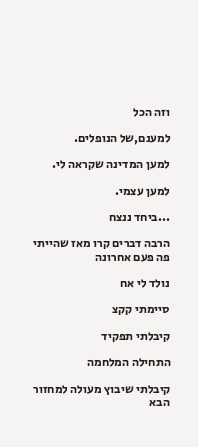וזה הכל

למענם,של הנופלים.

למען המדינה שקראה לי.

למען עצמי.

...ביחד ננצח

הרבה דברים קרו מאז שהייתי פה פעם אחרונה

נולד לי אח

סיימתי קקצ

קיבלתי תפקיד

התחילה המלחמה

קיבלתי שיבוץ מעולה למחזור הבא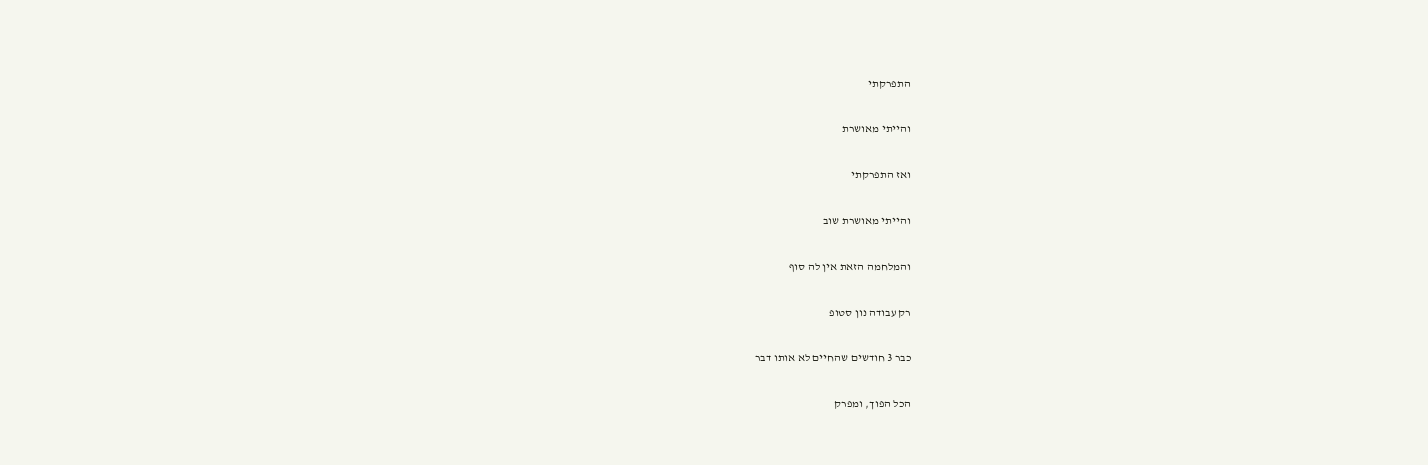התפרקתי

והייתי מאושרת

ואז התפרקתי

והייתי מאושרת שוב

והמלחמה הזאת אין לה סוף

רק עבודה נון סטופ

כבר 3 חודשים שהחיים לא אותו דבר

הכל הפוך, ומפרק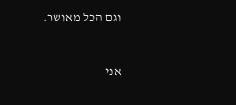וגם הכל מאושר.


אני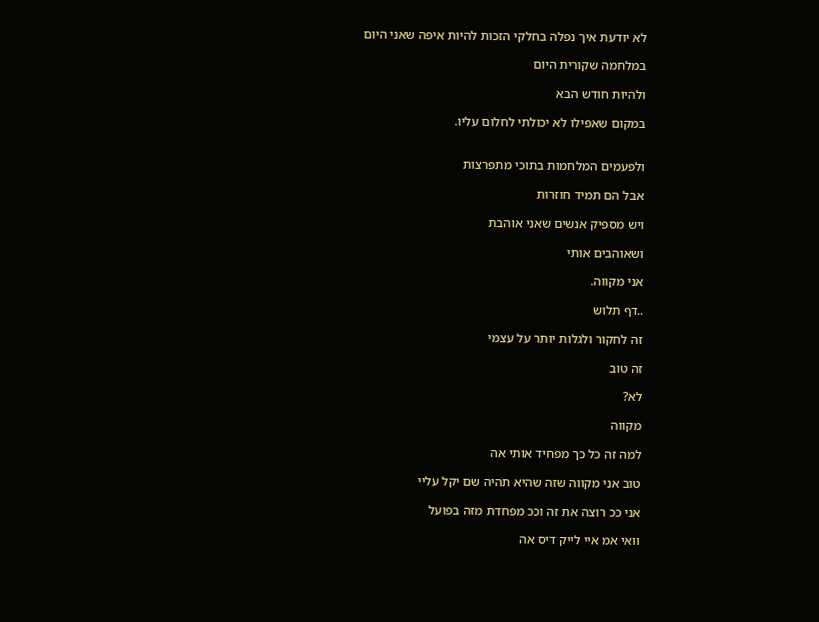לא יודעת איך נפלה בחלקי הזכות להיות איפה שאני היום

במלחמה שקורית היום

ולהיות חודש הבא

במקום שאפילו לא יכולתי לחלום עליו.


ולפעמים המלחמות בתוכי מתפרצות

אבל הם תמיד חוזרות

ויש מספיק אנשים שאני אוהבת

ושאוהבים אותי

אני מקווה.

..דף תלוש

זה לחקור ולגלות יותר על עצמי

זה טוב

לא?

מקווה

למה זה כל כך מפחיד אותי אה

טוב אני מקווה שזה שהיא תהיה שם יקל עליי

אני ככ רוצה את זה וככ מפחדת מזה בפועל

וואי אמ איי לייק דיס אה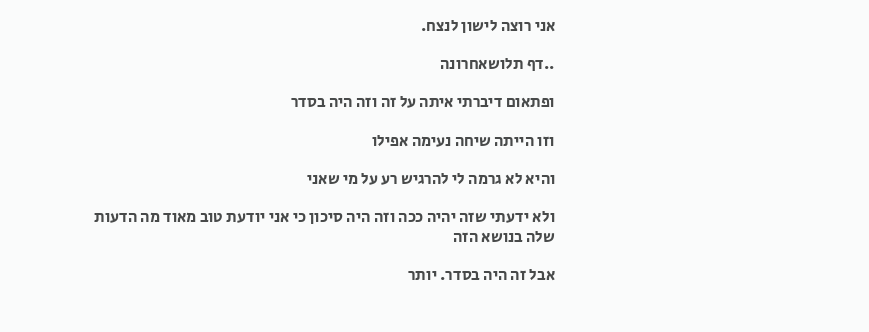אני רוצה לישון לנצח.

..דף תלושאחרונה

ופתאום דיברתי איתה על זה וזה היה בסדר

וזו הייתה שיחה נעימה אפילו

והיא לא גרמה לי להרגיש רע על מי שאני

ולא ידעתי שזה יהיה ככה וזה היה סיכון כי אני יודעת טוב מאוד מה הדעות שלה בנושא הזה

אבל זה היה בסדר. יותר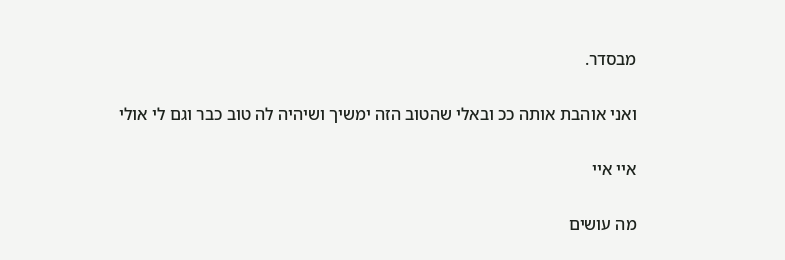מבסדר.

ואני אוהבת אותה ככ ובאלי שהטוב הזה ימשיך ושיהיה לה טוב כבר וגם לי אולי

איי איי

מה עושים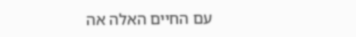עם החיים האלה אה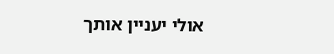אולי יעניין אותך